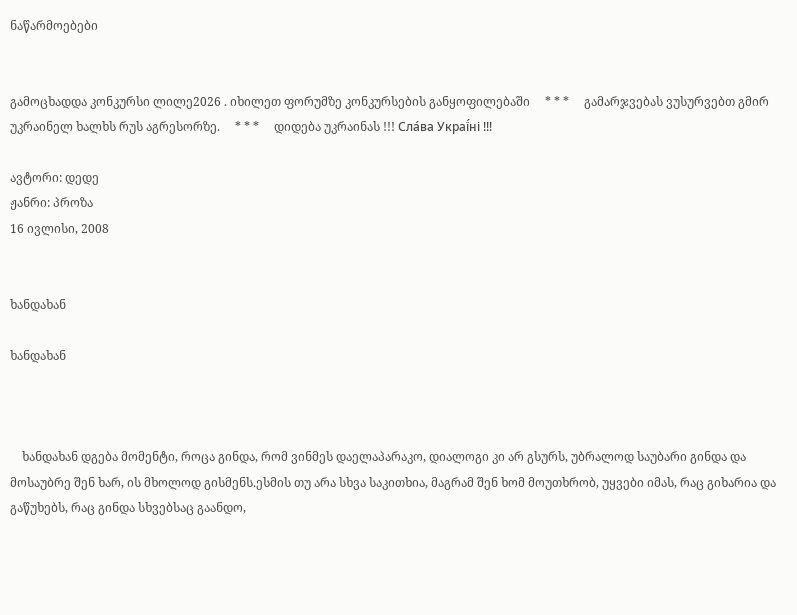ნაწარმოებები


გამოცხადდა კონკურსი ლილე2026 . იხილეთ ფორუმზე კონკურსების განყოფილებაში     * * *     გამარჯვებას ვუსურვებთ გმირ უკრაინელ ხალხს რუს აგრესორზე.     * * *     დიდება უკრაინას !!! Сла́ва Украї́ні !!!

ავტორი: დედე
ჟანრი: პროზა
16 ივლისი, 2008


ხანდახან

ხანდახან



    ხანდახან დგება მომენტი, როცა გინდა, რომ ვინმეს დაელაპარაკო, დიალოგი კი არ გსურს, უბრალოდ საუბარი გინდა და მოსაუბრე შენ ხარ, ის მხოლოდ გისმენს.ესმის თუ არა სხვა საკითხია, მაგრამ შენ ხომ მოუთხრობ, უყვები იმას, რაც გიხარია და გაწუხებს, რაც გინდა სხვებსაც გაანდო,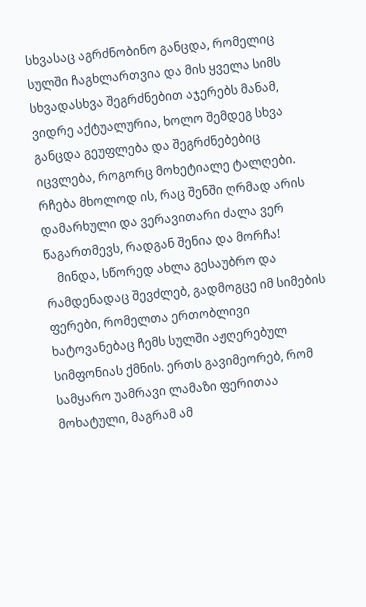სხვასაც აგრძნობინო განცდა, რომელიც სულში ჩაგხლართვია და მის ყველა სიმს სხვადასხვა შეგრძნებით აჯერებს მანამ, ვიდრე აქტუალურია, ხოლო შემდეგ სხვა განცდა გეუფლება და შეგრძნებებიც იცვლება, როგორც მოხეტიალე ტალღები. რჩება მხოლოდ ის, რაც შენში ღრმად არის დამარხული და ვერავითარი ძალა ვერ წაგართმევს, რადგან შენია და მორჩა!
    მინდა, სწორედ ახლა გესაუბრო და რამდენადაც შევძლებ, გადმოგცე იმ სიმების ფერები, რომელთა ერთობლივი ხატოვანებაც ჩემს სულში აჟღერებულ სიმფონიას ქმნის. ერთს გავიმეორებ, რომ სამყარო უამრავი ლამაზი ფერითაა მოხატული, მაგრამ ამ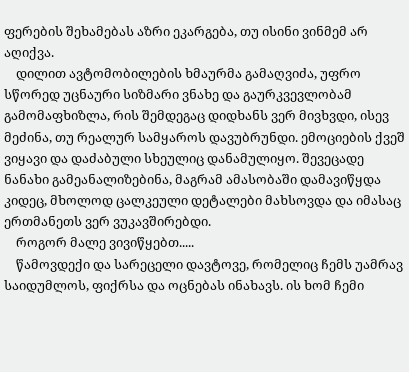ფერების შეხამებას აზრი ეკარგება, თუ ისინი ვინმემ არ აღიქვა.
    დილით ავტომობილების ხმაურმა გამაღვიძა, უფრო სწორედ უცნაური სიზმარი ვნახე და გაურკვევლობამ გამომაფხიზლა, რის შემდეგაც დიდხანს ვერ მივხვდი, ისევ მეძინა, თუ რეალურ სამყაროს დავუბრუნდი. ემოციების ქვეშ ვიყავი და დაძაბული სხეულიც დანამულიყო. შევეცადე ნანახი გამეანალიზებინა, მაგრამ ამასობაში დამავიწყდა კიდეც, მხოლოდ ცალკეული დეტალები მახსოვდა და იმასაც ერთმანეთს ვერ ვუკავშირებდი.
    როგორ მალე ვივიწყებთ.....
    წამოვდექი და სარეცელი დავტოვე, რომელიც ჩემს უამრავ საიდუმლოს, ფიქრსა და ოცნებას ინახავს. ის ხომ ჩემი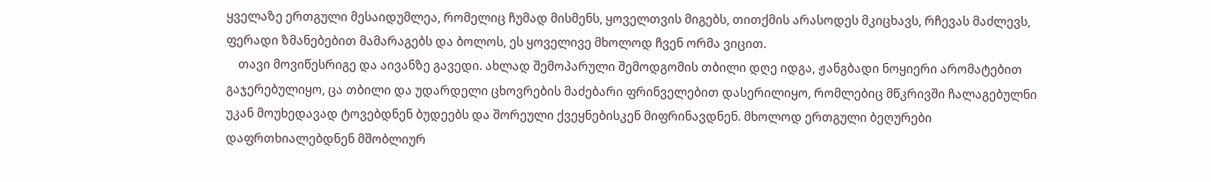ყველაზე ერთგული მესაიდუმლეა, რომელიც ჩუმად მისმენს, ყოველთვის მიგებს, თითქმის არასოდეს მკიცხავს, რჩევას მაძლევს, ფერადი ზმანებებით მამარაგებს და ბოლოს, ეს ყოველივე მხოლოდ ჩვენ ორმა ვიცით.
    თავი მოვიწესრიგე და აივანზე გავედი. ახლად შემოპარული შემოდგომის თბილი დღე იდგა, ჟანგბადი ნოყიერი არომატებით გაჯერებულიყო, ცა თბილი და უდარდელი ცხოვრების მაძებარი ფრინველებით დასერილიყო, რომლებიც მწკრივში ჩალაგებულნი უკან მოუხედავად ტოვებდნენ ბუდეებს და შორეული ქვეყნებისკენ მიფრინავდნენ. მხოლოდ ერთგული ბეღურები დაფრთხიალებდნენ მშობლიურ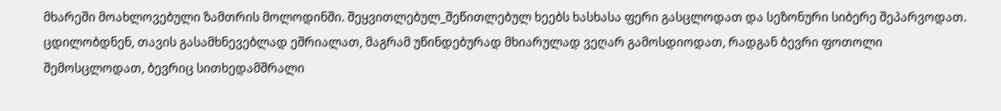მხარეში მოახლოვებული ზამთრის მოლოდინში. შეყვითლებულ_შეწითლებულ ხეებს ხასხასა ფერი გასცლოდათ და სეზონური სიბერე შეპარვოდათ. ცდილობდნენ, თავის გასამხნევებლად ეშრიალათ, მაგრამ უწინდებურად მხიარულად ვეღარ გამოსდიოდათ, რადგან ბევრი ფოთოლი შემოსცლოდათ, ბევრიც სითხედამშრალი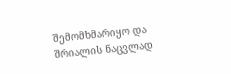შემომხმარიყო და შრიალის ნაცვლად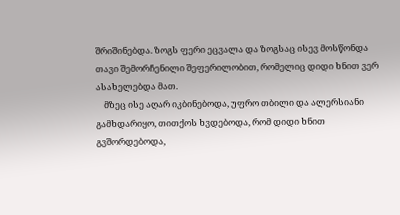შრიშინებდა. ზოგს ფერი ეცვალა და ზოგსაც ისევ მოსწონდა თავი შემორჩენილი შეფერილობით, რომელიც დიდი ხნით ვერ ასახელებდა მათ.
    მზეც ისე აღარ იკბინებოდა, უფრო თბილი და ალერსიანი გამხდარიყო, თითქოს ხვდებოდა, რომ დიდი ხნით გვშორდებოდა,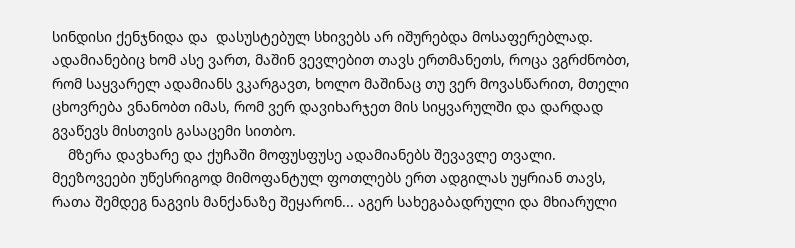სინდისი ქენჯნიდა და  დასუსტებულ სხივებს არ იშურებდა მოსაფერებლად. ადამიანებიც ხომ ასე ვართ, მაშინ ვევლებით თავს ერთმანეთს, როცა ვგრძნობთ, რომ საყვარელ ადამიანს ვკარგავთ, ხოლო მაშინაც თუ ვერ მოვასწარით, მთელი ცხოვრება ვნანობთ იმას, რომ ვერ დავიხარჯეთ მის სიყვარულში და დარდად გვაწევს მისთვის გასაცემი სითბო.
    მზერა დავხარე და ქუჩაში მოფუსფუსე ადამიანებს შევავლე თვალი. მეეზოვეები უწესრიგოდ მიმოფანტულ ფოთლებს ერთ ადგილას უყრიან თავს, რათა შემდეგ ნაგვის მანქანაზე შეყარონ... აგერ სახეგაბადრული და მხიარული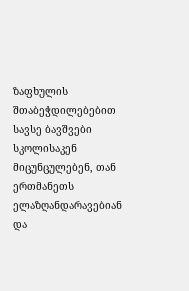ზაფხულის შთაბეჭდილებებით სავსე ბავშვები სკოლისაკენ მიცუნცულებენ, თან ერთმანეთს ელაზღანდარავებიან და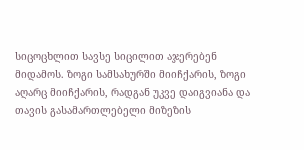სიცოცხლით სავსე სიცილით აჯერებენ მიდამოს. ზოგი სამსახურში მიიჩქარის, ზოგი აღარც მიიჩქარის, რადგან უკვე დაიგვიანა და თავის გასამართლებელი მიზეზის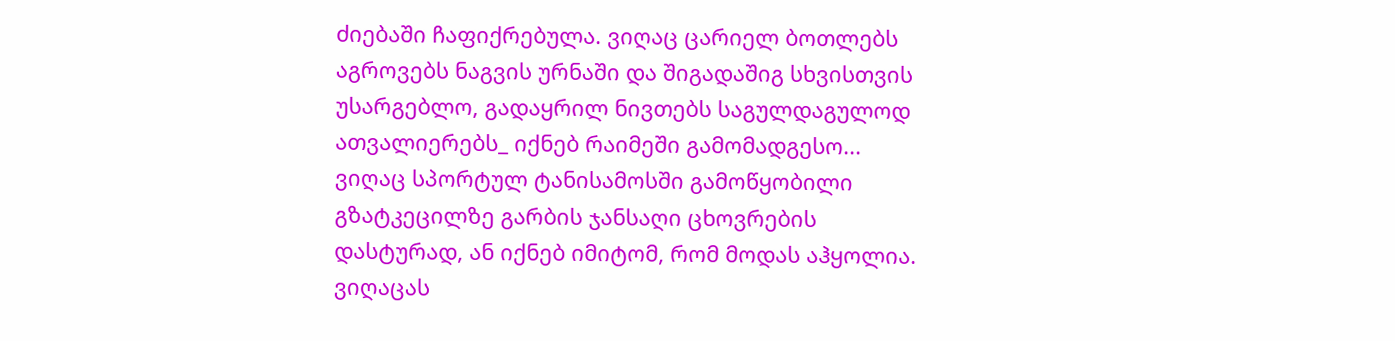ძიებაში ჩაფიქრებულა. ვიღაც ცარიელ ბოთლებს აგროვებს ნაგვის ურნაში და შიგადაშიგ სხვისთვის უსარგებლო, გადაყრილ ნივთებს საგულდაგულოდ ათვალიერებს_ იქნებ რაიმეში გამომადგესო... ვიღაც სპორტულ ტანისამოსში გამოწყობილი გზატკეცილზე გარბის ჯანსაღი ცხოვრების დასტურად, ან იქნებ იმიტომ, რომ მოდას აჰყოლია. ვიღაცას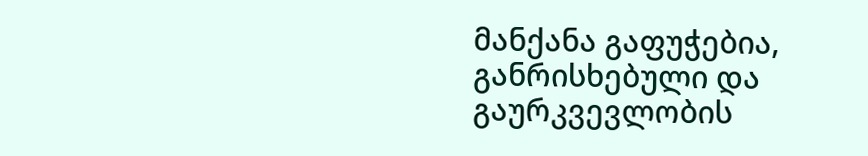მანქანა გაფუჭებია, განრისხებული და გაურკვევლობის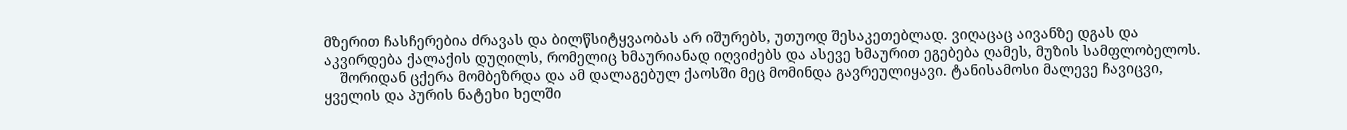მზერით ჩასჩერებია ძრავას და ბილწსიტყვაობას არ იშურებს, უთუოდ შესაკეთებლად. ვიღაცაც აივანზე დგას და აკვირდება ქალაქის დუღილს, რომელიც ხმაურიანად იღვიძებს და ასევე ხმაურით ეგებება ღამეს, მუზის სამფლობელოს.
    შორიდან ცქერა მომბეზრდა და ამ დალაგებულ ქაოსში მეც მომინდა გავრეულიყავი. ტანისამოსი მალევე ჩავიცვი, ყველის და პურის ნატეხი ხელში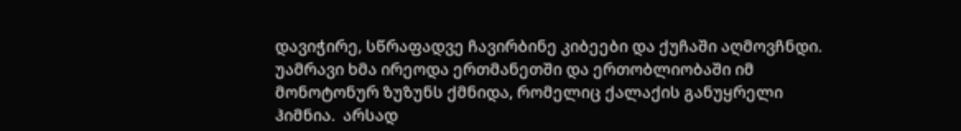დავიჭირე, სწრაფადვე ჩავირბინე კიბეები და ქუჩაში აღმოვჩნდი. უამრავი ხმა ირეოდა ერთმანეთში და ერთობლიობაში იმ მონოტონურ ზუზუნს ქმნიდა, რომელიც ქალაქის განუყრელი ჰიმნია.  არსად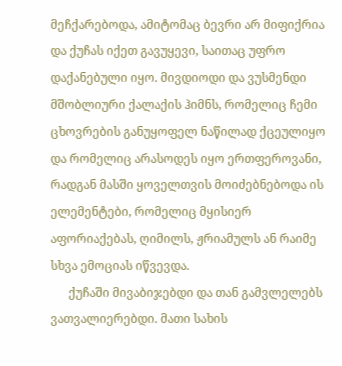მეჩქარებოდა, ამიტომაც ბევრი არ მიფიქრია და ქუჩას იქეთ გავუყევი, საითაც უფრო დაქანებული იყო. მივდიოდი და ვუსმენდი მშობლიური ქალაქის ჰიმნს, რომელიც ჩემი ცხოვრების განუყოფელ ნაწილად ქცეულიყო და რომელიც არასოდეს იყო ერთფეროვანი, რადგან მასში ყოველთვის მოიძებნებოდა ის ელემენტები, რომელიც მყისიერ აფორიაქებას, ღიმილს, ჟრიამულს ან რაიმე სხვა ემოციას იწვევდა.
      ქუჩაში მივაბიჯებდი და თან გამვლელებს ვათვალიერებდი. მათი სახის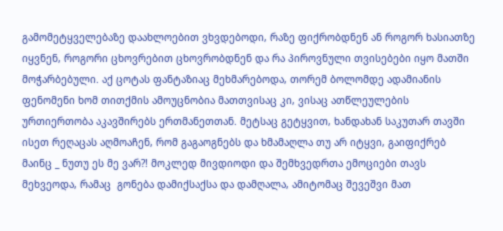გამომეტყველებაზე დაახლოებით ვხვდებოდი, რაზე ფიქრობდნენ ან როგორ ხასიათზე იყვნენ, როგორი ცხოვრებით ცხოვრობდნენ და რა პიროვნული თვისებები იყო მათში მოჭარბებული. აქ ცოტას ფანტაზიაც მეხმარებოდა, თორემ ბოლომდე ადამიანის ფენომენი ხომ თითქმის ამოუცნობია მათთვისაც კი, ვისაც ათწლეულების ურთიერთობა აკავშირებს ერთმანეთთან. მეტსაც გეტყვით, ხანდახან საკუთარ თავში ისეთ რეღაცას აღმოაჩენ, რომ გაგაოგნებს და ხმამაღლა თუ არ იტყვი, გაიფიქრებ მაინც _ ნუთუ ეს მე ვარ?! მოკლედ მივდიოდი და შემხვედრთა ემოციები თავს მეხვეოდა, რამაც  გონება დამიქსაქსა და დამღალა, ამიტომაც შევეშვი მათ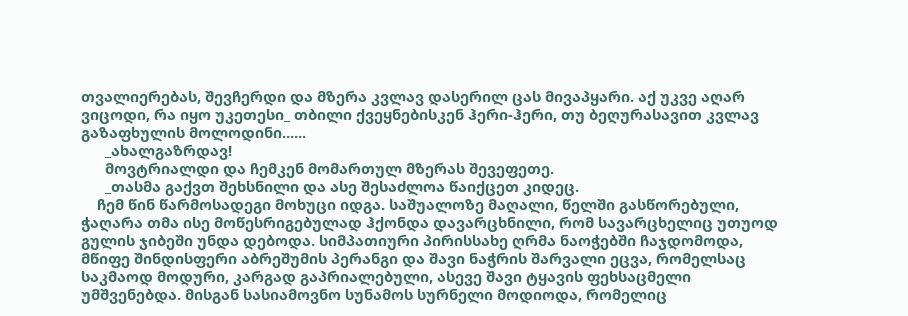თვალიერებას, შევჩერდი და მზერა კვლავ დასერილ ცას მივაპყარი. აქ უკვე აღარ ვიცოდი, რა იყო უკეთესი_ თბილი ქვეყნებისკენ ჰერი-ჰერი, თუ ბეღურასავით კვლავ გაზაფხულის მოლოდინი......
      _ახალგაზრდავ!
      მოვტრიალდი და ჩემკენ მომართულ მზერას შევეფეთე.
      _თასმა გაქვთ შეხსნილი და ასე შესაძლოა წაიქცეთ კიდეც.
    ჩემ წინ წარმოსადეგი მოხუცი იდგა. საშუალოზე მაღალი, წელში გასწორებული, ჭაღარა თმა ისე მოწესრიგებულად ჰქონდა დავარცხნილი, რომ სავარცხელიც უთუოდ გულის ჯიბეში უნდა დებოდა. სიმპათიური პირისსახე ღრმა ნაოჭებში ჩაჯდომოდა, მწიფე შინდისფერი აბრეშუმის პერანგი და შავი ნაჭრის შარვალი ეცვა, რომელსაც საკმაოდ მოდური, კარგად გაპრიალებული, ასევე შავი ტყავის ფეხსაცმელი უმშვენებდა. მისგან სასიამოვნო სუნამოს სურნელი მოდიოდა, რომელიც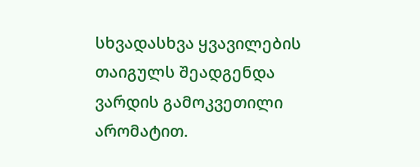სხვადასხვა ყვავილების თაიგულს შეადგენდა ვარდის გამოკვეთილი არომატით.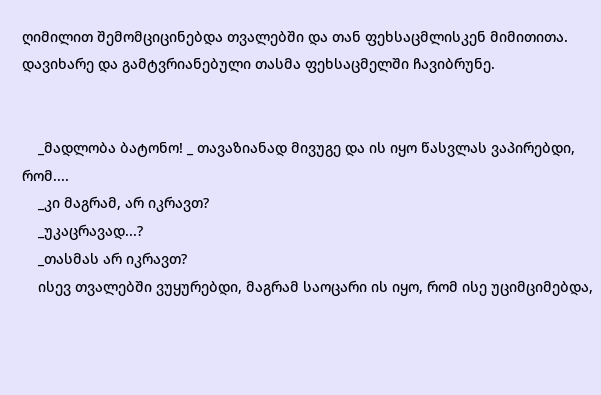ღიმილით შემომციცინებდა თვალებში და თან ფეხსაცმლისკენ მიმითითა.  დავიხარე და გამტვრიანებული თასმა ფეხსაცმელში ჩავიბრუნე.


    _მადლობა ბატონო! _ თავაზიანად მივუგე და ის იყო წასვლას ვაპირებდი, რომ....
    _კი მაგრამ, არ იკრავთ?
    _უკაცრავად...?
    _თასმას არ იკრავთ?
    ისევ თვალებში ვუყურებდი, მაგრამ საოცარი ის იყო, რომ ისე უციმციმებდა,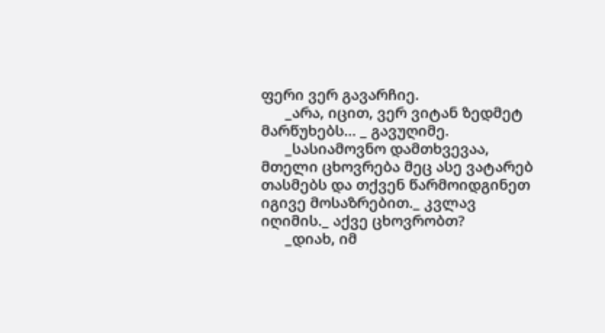ფერი ვერ გავარჩიე.
      _არა, იცით, ვერ ვიტან ზედმეტ მარწუხებს... _ გავუღიმე.
      _სასიამოვნო დამთხვევაა, მთელი ცხოვრება მეც ასე ვატარებ თასმებს და თქვენ წარმოიდგინეთ იგივე მოსაზრებით._ კვლავ იღიმის._ აქვე ცხოვრობთ?
      _დიახ, იმ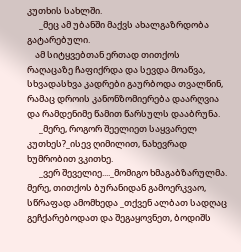კუთხის სახლში.
      _მეც ამ უბანში მაქვს ახალგაზრდობა გატარებული.
    ამ სიტყვებთან ერთად თითქოს რაღაცაზე ჩაფიქრდა და სევდა მოაწვა, სხვადასხვა კადრები გაურბოდა თვალწინ, რამაც დროის კანონზომიერება დაარღვია და რამდენიმე წამით წარსულს დააბრუნა.
      _მერე, როგორ შეელიეთ საყვარელ კუთხეს?_ისევ ღიმილით, ნახევრად ხუმრობით ვკითხე.
      _ვერ შეველიე...._მომიგო ხმაგაბზარულმა. მერე, თითქოს ბურანიდან გამოერკვაო, სწრაფად ამომხედა _თქვენ ალბათ სადღაც გეჩქარებოდათ და შეგაყოვნეთ, ბოდიშს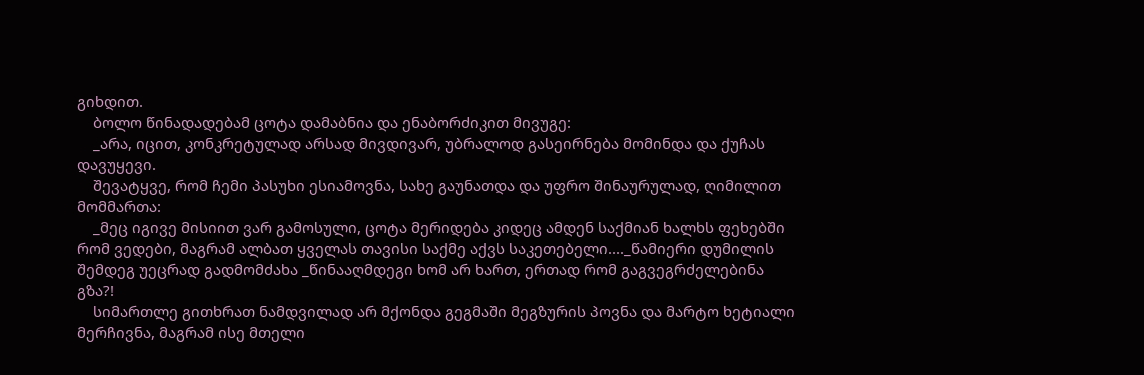გიხდით.
    ბოლო წინადადებამ ცოტა დამაბნია და ენაბორძიკით მივუგე:
    _არა, იცით, კონკრეტულად არსად მივდივარ, უბრალოდ გასეირნება მომინდა და ქუჩას დავუყევი.
    შევატყვე, რომ ჩემი პასუხი ესიამოვნა, სახე გაუნათდა და უფრო შინაურულად, ღიმილით მომმართა:
    _მეც იგივე მისიით ვარ გამოსული, ცოტა მერიდება კიდეც ამდენ საქმიან ხალხს ფეხებში რომ ვედები, მაგრამ ალბათ ყველას თავისი საქმე აქვს საკეთებელი...._წამიერი დუმილის შემდეგ უეცრად გადმომძახა _წინააღმდეგი ხომ არ ხართ, ერთად რომ გაგვეგრძელებინა გზა?!
    სიმართლე გითხრათ ნამდვილად არ მქონდა გეგმაში მეგზურის პოვნა და მარტო ხეტიალი მერჩივნა, მაგრამ ისე მთელი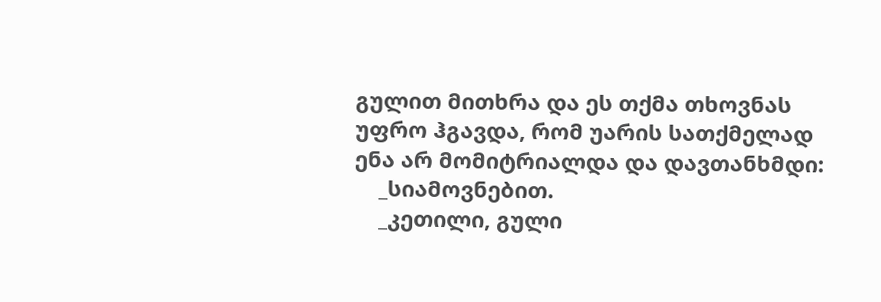გულით მითხრა და ეს თქმა თხოვნას უფრო ჰგავდა, რომ უარის სათქმელად ენა არ მომიტრიალდა და დავთანხმდი:
    _სიამოვნებით.
    _კეთილი, გული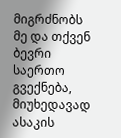მიგრძნობს მე და თქვენ ბევრი საერთო გვექნება, მიუხედავად ასაკის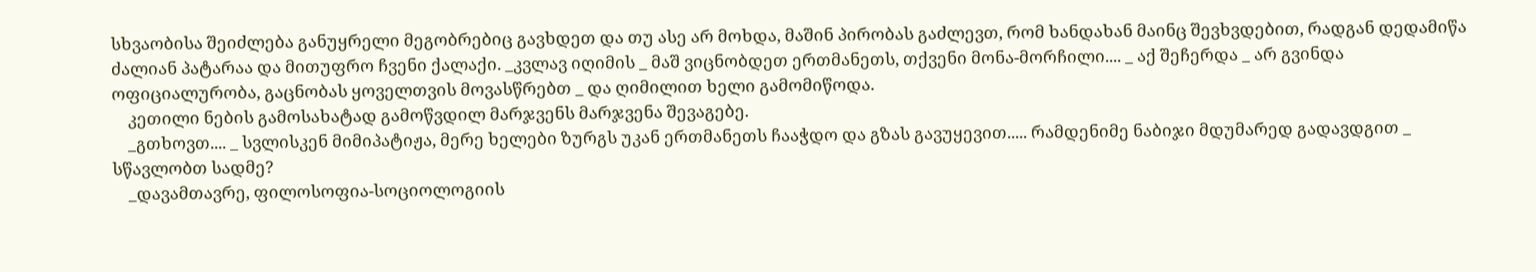სხვაობისა შეიძლება განუყრელი მეგობრებიც გავხდეთ და თუ ასე არ მოხდა, მაშინ პირობას გაძლევთ, რომ ხანდახან მაინც შევხვდებით, რადგან დედამიწა ძალიან პატარაა და მითუფრო ჩვენი ქალაქი. _კვლავ იღიმის _ მაშ ვიცნობდეთ ერთმანეთს, თქვენი მონა-მორჩილი.... _ აქ შეჩერდა _ არ გვინდა ოფიციალურობა, გაცნობას ყოველთვის მოვასწრებთ _ და ღიმილით ხელი გამომიწოდა.
    კეთილი ნების გამოსახატად გამოწვდილ მარჯვენს მარჯვენა შევაგებე.
    _გთხოვთ.... _ სვლისკენ მიმიპატიჟა, მერე ხელები ზურგს უკან ერთმანეთს ჩააჭდო და გზას გავუყევით..... რამდენიმე ნაბიჯი მდუმარედ გადავდგით _ სწავლობთ სადმე?
    _დავამთავრე, ფილოსოფია-სოციოლოგიის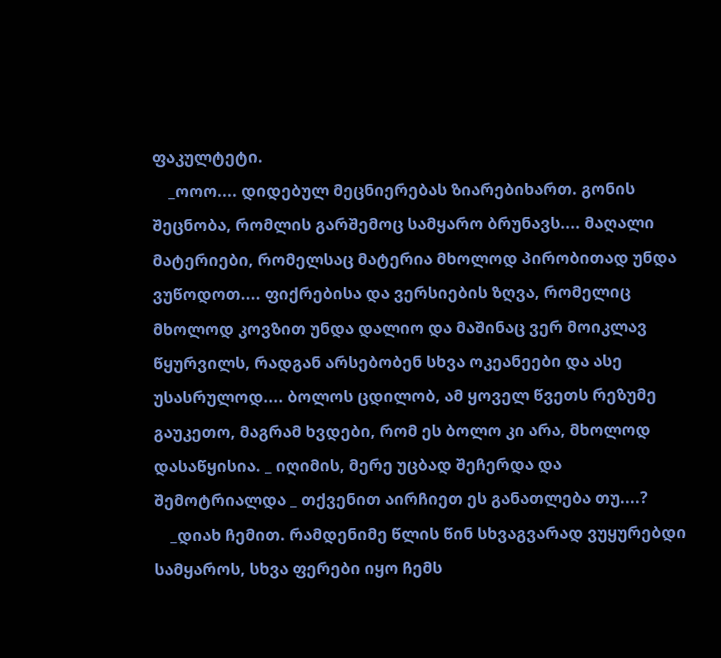ფაკულტეტი.
    _ოოო.... დიდებულ მეცნიერებას ზიარებიხართ. გონის შეცნობა, რომლის გარშემოც სამყარო ბრუნავს.... მაღალი მატერიები, რომელსაც მატერია მხოლოდ პირობითად უნდა ვუწოდოთ.... ფიქრებისა და ვერსიების ზღვა, რომელიც მხოლოდ კოვზით უნდა დალიო და მაშინაც ვერ მოიკლავ წყურვილს, რადგან არსებობენ სხვა ოკეანეები და ასე უსასრულოდ.... ბოლოს ცდილობ, ამ ყოველ წვეთს რეზუმე გაუკეთო, მაგრამ ხვდები, რომ ეს ბოლო კი არა, მხოლოდ დასაწყისია. _ იღიმის, მერე უცბად შეჩერდა და შემოტრიალდა _ თქვენით აირჩიეთ ეს განათლება თუ....?
    _დიახ ჩემით. რამდენიმე წლის წინ სხვაგვარად ვუყურებდი სამყაროს, სხვა ფერები იყო ჩემს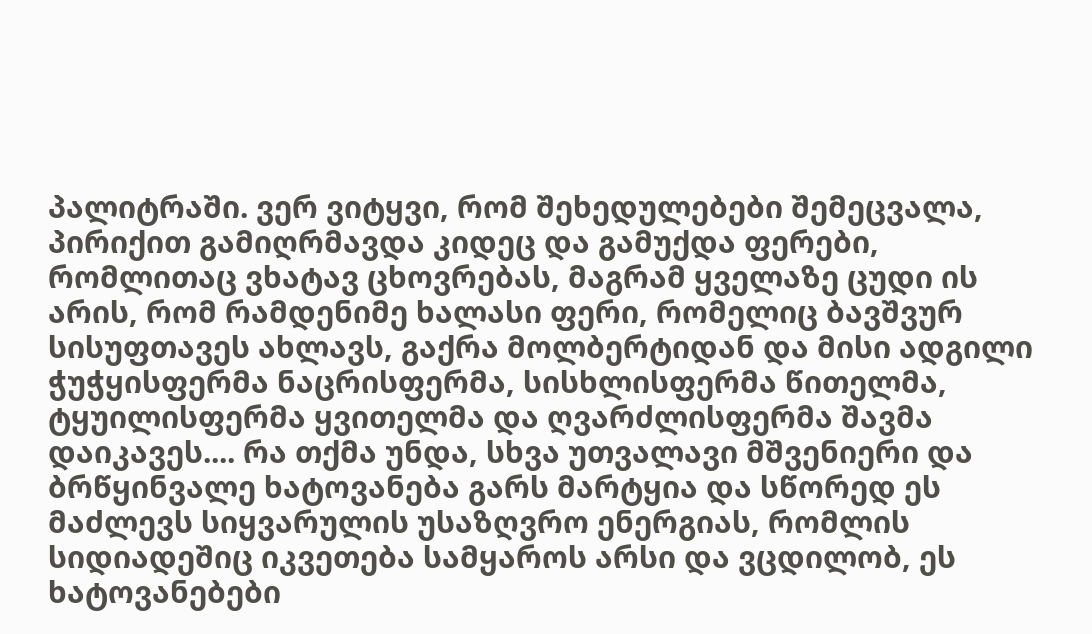პალიტრაში. ვერ ვიტყვი, რომ შეხედულებები შემეცვალა, პირიქით გამიღრმავდა კიდეც და გამუქდა ფერები, რომლითაც ვხატავ ცხოვრებას, მაგრამ ყველაზე ცუდი ის არის, რომ რამდენიმე ხალასი ფერი, რომელიც ბავშვურ სისუფთავეს ახლავს, გაქრა მოლბერტიდან და მისი ადგილი ჭუჭყისფერმა ნაცრისფერმა, სისხლისფერმა წითელმა, ტყუილისფერმა ყვითელმა და ღვარძლისფერმა შავმა დაიკავეს.... რა თქმა უნდა, სხვა უთვალავი მშვენიერი და ბრწყინვალე ხატოვანება გარს მარტყია და სწორედ ეს მაძლევს სიყვარულის უსაზღვრო ენერგიას, რომლის სიდიადეშიც იკვეთება სამყაროს არსი და ვცდილობ, ეს ხატოვანებები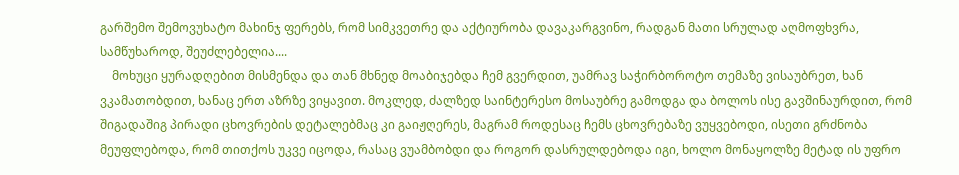გარშემო შემოვუხატო მახინჯ ფერებს, რომ სიმკვეთრე და აქტიურობა დავაკარგვინო, რადგან მათი სრულად აღმოფხვრა, სამწუხაროდ, შეუძლებელია....
    მოხუცი ყურადღებით მისმენდა და თან მხნედ მოაბიჯებდა ჩემ გვერდით, უამრავ საჭირბოროტო თემაზე ვისაუბრეთ, ხან ვკამათობდით, ხანაც ერთ აზრზე ვიყავით. მოკლედ, ძალზედ საინტერესო მოსაუბრე გამოდგა და ბოლოს ისე გავშინაურდით, რომ შიგადაშიგ პირადი ცხოვრების დეტალებმაც კი გაიჟღერეს, მაგრამ როდესაც ჩემს ცხოვრებაზე ვუყვებოდი, ისეთი გრძნობა მეუფლებოდა, რომ თითქოს უკვე იცოდა, რასაც ვუამბობდი და როგორ დასრულდებოდა იგი, ხოლო მონაყოლზე მეტად ის უფრო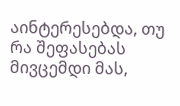აინტერესებდა, თუ რა შეფასებას მივცემდი მას,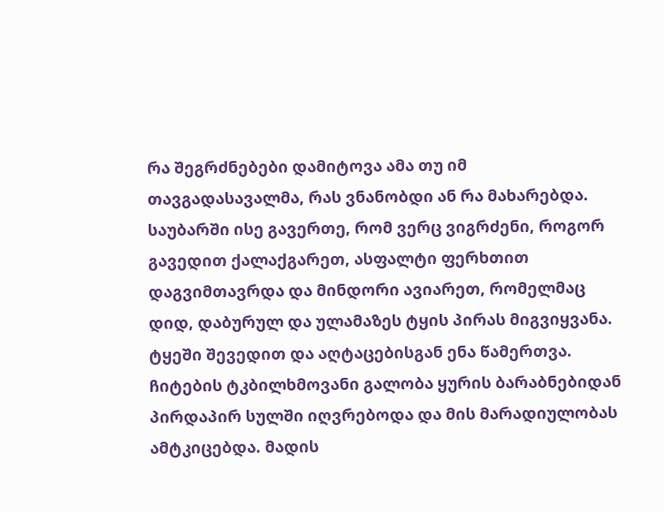რა შეგრძნებები დამიტოვა ამა თუ იმ თავგადასავალმა, რას ვნანობდი ან რა მახარებდა. საუბარში ისე გავერთე, რომ ვერც ვიგრძენი, როგორ გავედით ქალაქგარეთ, ასფალტი ფერხთით დაგვიმთავრდა და მინდორი ავიარეთ, რომელმაც დიდ, დაბურულ და ულამაზეს ტყის პირას მიგვიყვანა. ტყეში შევედით და აღტაცებისგან ენა წამერთვა. ჩიტების ტკბილხმოვანი გალობა ყურის ბარაბნებიდან პირდაპირ სულში იღვრებოდა და მის მარადიულობას ამტკიცებდა. მადის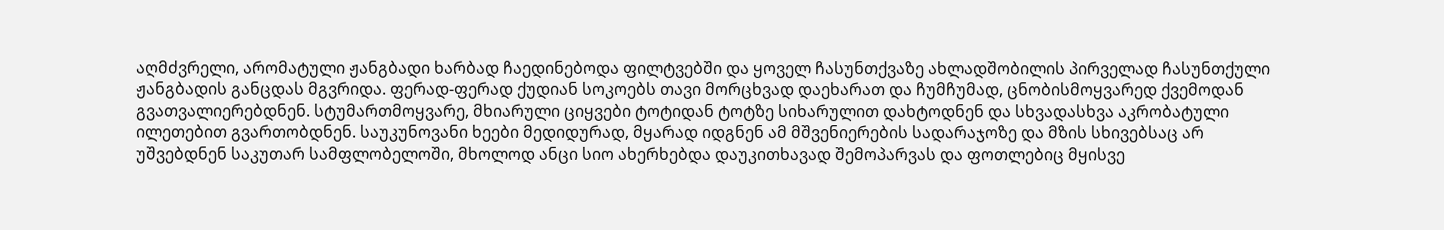აღმძვრელი, არომატული ჟანგბადი ხარბად ჩაედინებოდა ფილტვებში და ყოველ ჩასუნთქვაზე ახლადშობილის პირველად ჩასუნთქული ჟანგბადის განცდას მგვრიდა. ფერად-ფერად ქუდიან სოკოებს თავი მორცხვად დაეხარათ და ჩუმჩუმად, ცნობისმოყვარედ ქვემოდან გვათვალიერებდნენ. სტუმართმოყვარე, მხიარული ციყვები ტოტიდან ტოტზე სიხარულით დახტოდნენ და სხვადასხვა აკრობატული ილეთებით გვართობდნენ. საუკუნოვანი ხეები მედიდურად, მყარად იდგნენ ამ მშვენიერების სადარაჯოზე და მზის სხივებსაც არ უშვებდნენ საკუთარ სამფლობელოში, მხოლოდ ანცი სიო ახერხებდა დაუკითხავად შემოპარვას და ფოთლებიც მყისვე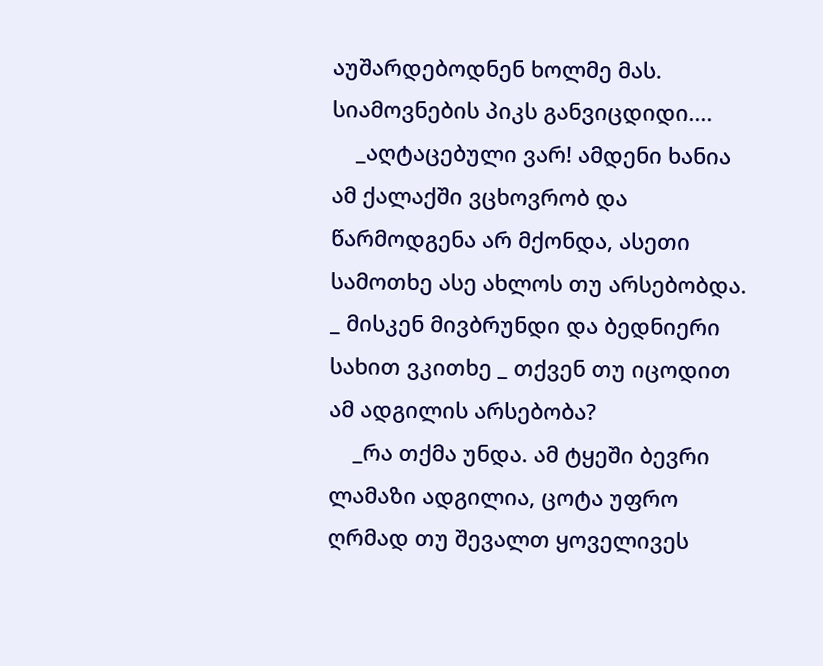აუშარდებოდნენ ხოლმე მას. სიამოვნების პიკს განვიცდიდი....
    _აღტაცებული ვარ! ამდენი ხანია ამ ქალაქში ვცხოვრობ და წარმოდგენა არ მქონდა, ასეთი სამოთხე ასე ახლოს თუ არსებობდა. _ მისკენ მივბრუნდი და ბედნიერი სახით ვკითხე _ თქვენ თუ იცოდით ამ ადგილის არსებობა?
    _რა თქმა უნდა. ამ ტყეში ბევრი ლამაზი ადგილია, ცოტა უფრო ღრმად თუ შევალთ ყოველივეს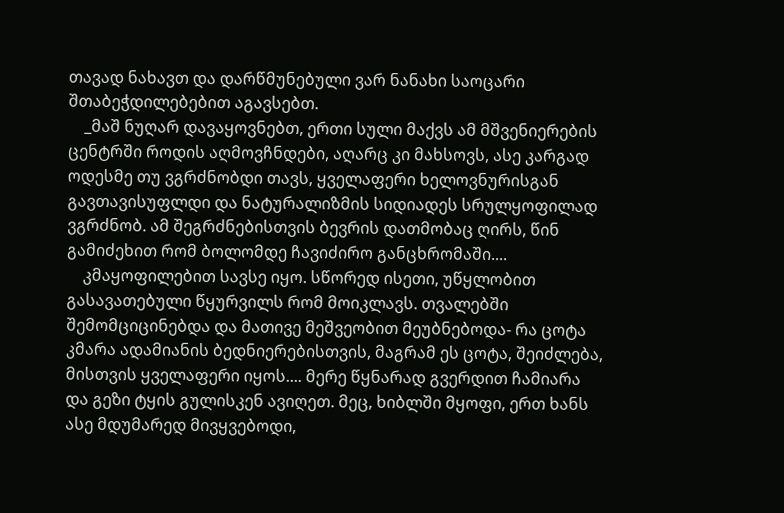თავად ნახავთ და დარწმუნებული ვარ ნანახი საოცარი შთაბეჭდილებებით აგავსებთ.
    _მაშ ნუღარ დავაყოვნებთ, ერთი სული მაქვს ამ მშვენიერების ცენტრში როდის აღმოვჩნდები, აღარც კი მახსოვს, ასე კარგად ოდესმე თუ ვგრძნობდი თავს, ყველაფერი ხელოვნურისგან გავთავისუფლდი და ნატურალიზმის სიდიადეს სრულყოფილად ვგრძნობ. ამ შეგრძნებისთვის ბევრის დათმობაც ღირს, წინ გამიძეხით რომ ბოლომდე ჩავიძირო განცხრომაში....
    კმაყოფილებით სავსე იყო. სწორედ ისეთი, უწყლობით გასავათებული წყურვილს რომ მოიკლავს. თვალებში შემომციცინებდა და მათივე მეშვეობით მეუბნებოდა- რა ცოტა კმარა ადამიანის ბედნიერებისთვის, მაგრამ ეს ცოტა, შეიძლება, მისთვის ყველაფერი იყოს.... მერე წყნარად გვერდით ჩამიარა და გეზი ტყის გულისკენ ავიღეთ. მეც, ხიბლში მყოფი, ერთ ხანს ასე მდუმარედ მივყვებოდი,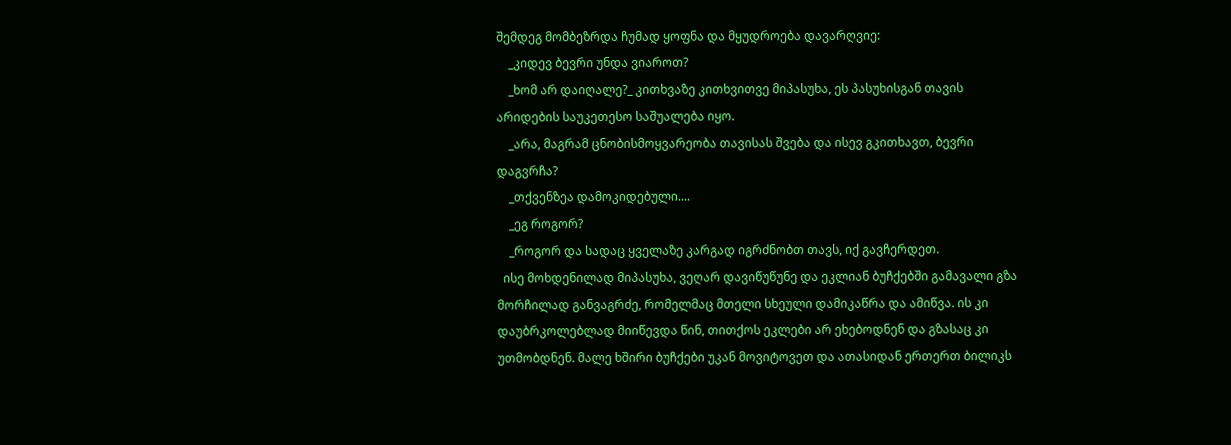შემდეგ მომბეზრდა ჩუმად ყოფნა და მყუდროება დავარღვიე:
    _კიდევ ბევრი უნდა ვიაროთ?
    _ხომ არ დაიღალე?_ კითხვაზე კითხვითვე მიპასუხა, ეს პასუხისგან თავის არიდების საუკეთესო საშუალება იყო.
    _არა, მაგრამ ცნობისმოყვარეობა თავისას შვება და ისევ გკითხავთ, ბევრი დაგვრჩა?
    _თქვენზეა დამოკიდებული....
    _ეგ როგორ?
    _როგორ და სადაც ყველაზე კარგად იგრძნობთ თავს, იქ გავჩერდეთ.
  ისე მოხდენილად მიპასუხა, ვეღარ დავიწუწუნე და ეკლიან ბუჩქებში გამავალი გზა მორჩილად განვაგრძე, რომელმაც მთელი სხეული დამიკაწრა და ამიწვა. ის კი დაუბრკოლებლად მიიწევდა წინ, თითქოს ეკლები არ ეხებოდნენ და გზასაც კი უთმობდნენ. მალე ხშირი ბუჩქები უკან მოვიტოვეთ და ათასიდან ერთერთ ბილიკს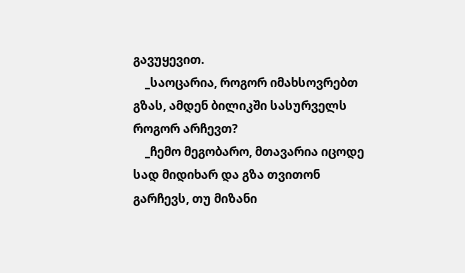გავუყევით.
    _საოცარია, როგორ იმახსოვრებთ გზას, ამდენ ბილიკში სასურველს როგორ არჩევთ?
    _ჩემო მეგობარო, მთავარია იცოდე სად მიდიხარ და გზა თვითონ გარჩევს, თუ მიზანი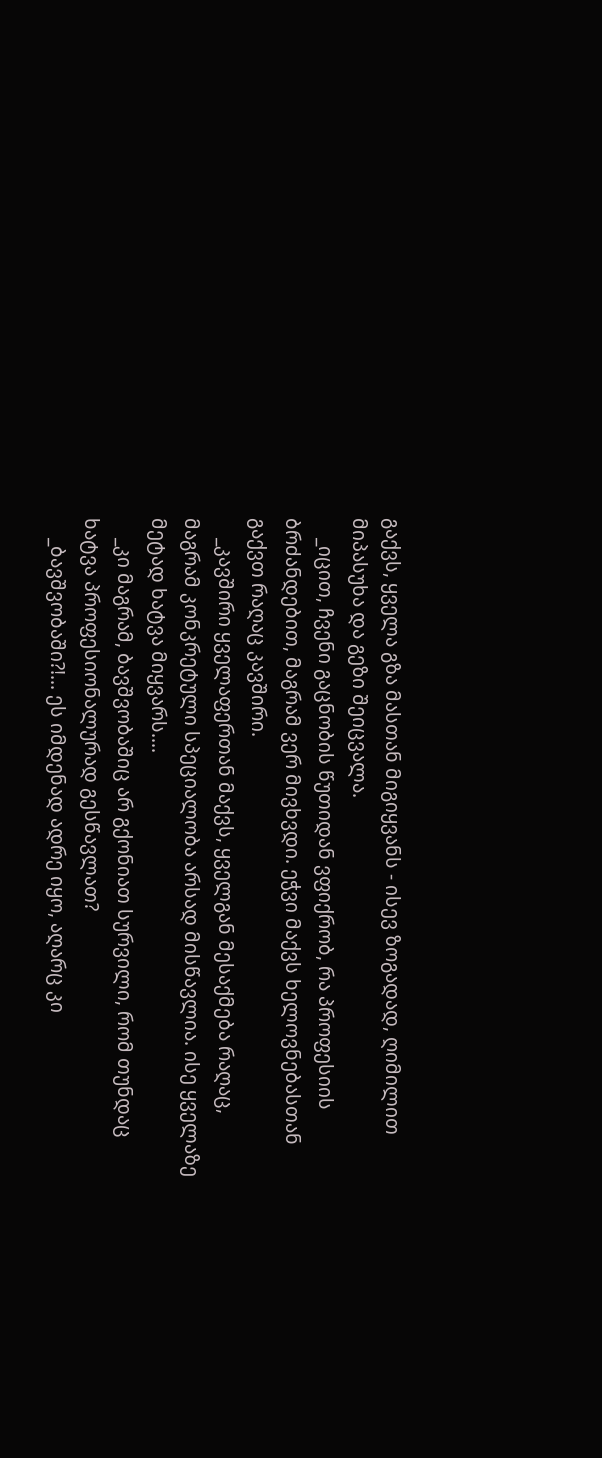გაქვს, ყველა გზა მასთან მიგიყვანს - ისევ ზოგადად, ღიმილით მიპასუხა და გეზი შეიცვალა.
    _იცით, ჩვენი გაცნობის წუთიდან ვფიქრობ, რა პროფესიის ბრძანდებით, მაგრამ ვერ მივხვდი. ეჭვი მაქვს ხელოვნებასთან გაქვთ რაღაც კავშირი.
    _კავშირი ყველაფერთან მაქვს, ყველგან მესაქმება რაღაც, მაგრამ კონკრეტული სპეციალობა არსად მისწავლია. ისე ყველაზე მეტად ხატვა მიყვარს....
    _კი მაგრამ, ბავშვობაშიც არ გქონიათ სურვილი, რომ თუნდაც ხატვა პროფესიონალურად გესწავლათ?
    _ბავშვობაში?!... ეს იმდენად ადრე იყო, აღარც კი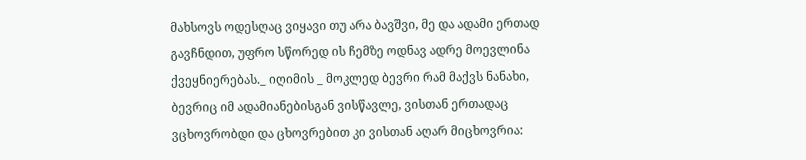მახსოვს ოდესღაც ვიყავი თუ არა ბავშვი, მე და ადამი ერთად გავჩნდით, უფრო სწორედ ის ჩემზე ოდნავ ადრე მოევლინა ქვეყნიერებას._ იღიმის _ მოკლედ ბევრი რამ მაქვს ნანახი, ბევრიც იმ ადამიანებისგან ვისწავლე, ვისთან ერთადაც ვცხოვრობდი და ცხოვრებით კი ვისთან აღარ მიცხოვრია: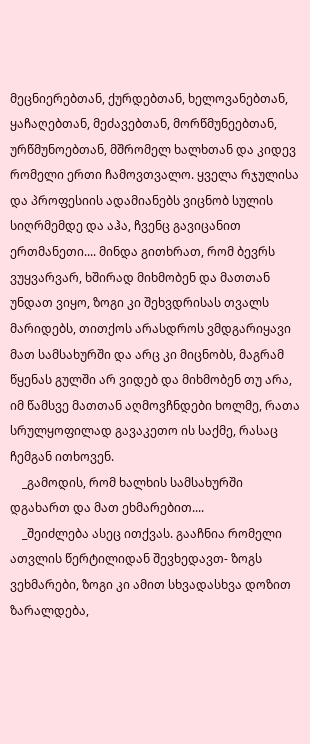მეცნიერებთან, ქურდებთან, ხელოვანებთან, ყაჩაღებთან, მეძავებთან, მორწმუნეებთან, ურწმუნოებთან, მშრომელ ხალხთან და კიდევ რომელი ერთი ჩამოვთვალო. ყველა რჯულისა და პროფესიის ადამიანებს ვიცნობ სულის სიღრმემდე და აჰა, ჩვენც გავიცანით ერთმანეთი.... მინდა გითხრათ, რომ ბევრს ვუყვარვარ, ხშირად მიხმობენ და მათთან უნდათ ვიყო, ზოგი კი შეხვდრისას თვალს მარიდებს, თითქოს არასდროს ვმდგარიყავი მათ სამსახურში და არც კი მიცნობს, მაგრამ წყენას გულში არ ვიდებ და მიხმობენ თუ არა, იმ წამსვე მათთან აღმოვჩნდები ხოლმე, რათა სრულყოფილად გავაკეთო ის საქმე, რასაც ჩემგან ითხოვენ.
    _გამოდის, რომ ხალხის სამსახურში დგახართ და მათ ეხმარებით....
    _შეიძლება ასეც ითქვას. გააჩნია რომელი ათვლის წერტილიდან შევხედავთ- ზოგს ვეხმარები, ზოგი კი ამით სხვადასხვა დოზით ზარალდება,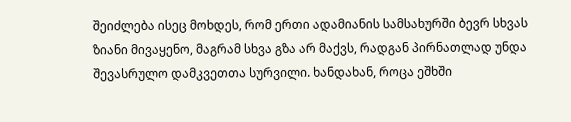შეიძლება ისეც მოხდეს, რომ ერთი ადამიანის სამსახურში ბევრ სხვას ზიანი მივაყენო, მაგრამ სხვა გზა არ მაქვს, რადგან პირნათლად უნდა შევასრულო დამკვეთთა სურვილი. ხანდახან, როცა ეშხში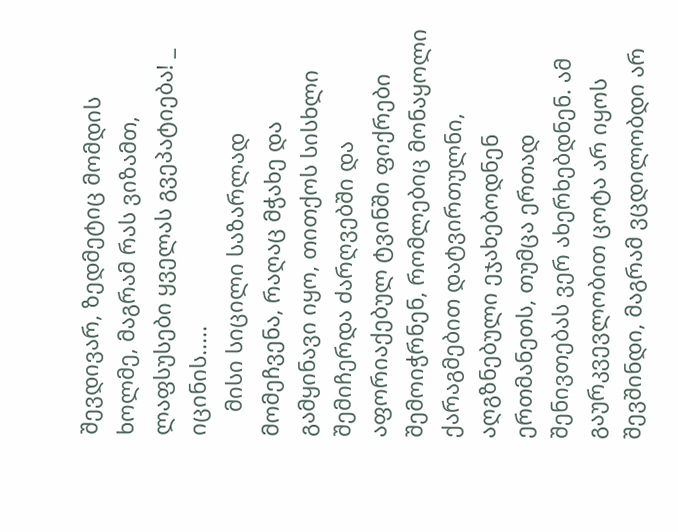შევდივარ, ზედმეტიც მომდის ხოლმე, მაგრამ რას ვიზამთ, ლაფსუსები ყველას გვეპატიება! _ იცინის.....
    მისი სიცილი საზარლად მომეჩვენა, რაღაც მჭახე და გამყინავი იყო, თითქოს სისხლი შემიჩერდა ძარღვებში და აფორიაქებულ ტვინში ფიქრები შემოიჭრნენ, რომლებიც მონაყოლი ქარაგმებით დატვირთულნი, აღგზნებული ეჯახებოდნენ ერთმანეთს, თუმცა ერთად შენივთებას ვერ ახერხებდნენ. ამ გაურკვევლობით ცოტა არ იყოს შევშინდი, მაგრამ ვცდილობდი არ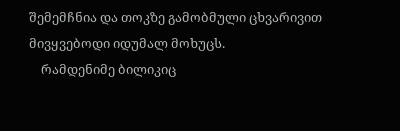შემემჩნია და თოკზე გამობმული ცხვარივით მივყვებოდი იდუმალ მოხუცს.
    რამდენიმე ბილიკიც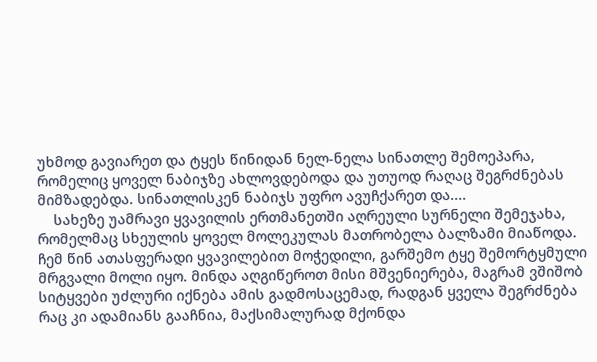უხმოდ გავიარეთ და ტყეს წინიდან ნელ-ნელა სინათლე შემოეპარა, რომელიც ყოველ ნაბიჯზე ახლოვდებოდა და უთუოდ რაღაც შეგრძნებას მიმზადებდა. სინათლისკენ ნაბიჯს უფრო ავუჩქარეთ და....
    სახეზე უამრავი ყვავილის ერთმანეთში აღრეული სურნელი შემეჯახა, რომელმაც სხეულის ყოველ მოლეკულას მათრობელა ბალზამი მიაწოდა. ჩემ წინ ათასფერადი ყვავილებით მოჭედილი, გარშემო ტყე შემორტყმული მრგვალი მოლი იყო. მინდა აღგიწეროთ მისი მშვენიერება, მაგრამ ვშიშობ სიტყვები უძლური იქნება ამის გადმოსაცემად, რადგან ყველა შეგრძნება რაც კი ადამიანს გააჩნია, მაქსიმალურად მქონდა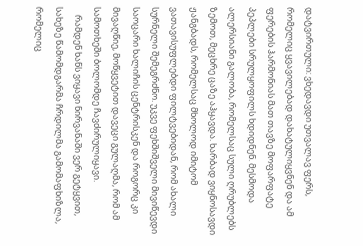დატვირთული: ვხედავდი უთვალავ ფერს, რომელიც ყვავილებად დახატულიყვნენ და ამ ფერების ჰარმონიას მათ თავზე მოფარფატე პეპლები სრულყოფილს ხდიდნენ. მესმოდა ალერსიანი გალობა, რომელსაც სული ღრუბლებს ზემოთ, მეცხრე ცაზე აჰყავდა. ხარბად ვიყნოსავდი ჟანგბადს, რომელსაც მხოლოდ იმიტომ ვათავისუფლებდი ფილტვებიდან, რომ ახალი სურნელი შემეგრძნო. უკვე ფეხშიშველი მივიწევდი საოცარი ხალიჩის ცენტრისკენ და როგორც კი მივაღწიე, მოწყვეტით დავეცი გულაღმა, რომ ამ სამოთხეში ბოლომდე ჩავძირულიყავი.
    რამდენ ხანს ვიყავი ნირვანაში ვერ გეტყვით, სახეზე წამომდგარმა ჩრდილმა გამომაფხიზლა, რომელიც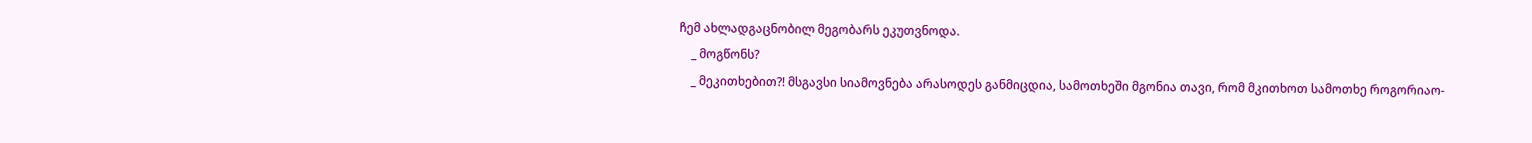ჩემ ახლადგაცნობილ მეგობარს ეკუთვნოდა.
    _ მოგწონს?
    _ მეკითხებით?! მსგავსი სიამოვნება არასოდეს განმიცდია, სამოთხეში მგონია თავი, რომ მკითხოთ სამოთხე როგორიაო-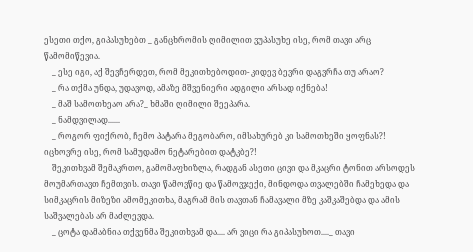ესეთი თქო, გიპასუხებთ _ განცხრომის ღიმილით ვუპასუხე ისე, რომ თავი არც წამომიწევია.
    _ ესე იგი, აქ შევჩერდეთ, რომ მეკითხებოდით- კიდევ ბევრი დაგვრჩა თუ არაო?
    _ რა თქმა უნდა, უდავოდ, ამაზე მშვენიერი ადგილი არსად იქნება!
    _ მაშ სამოთხეაო არა?_ ხმაში ღიმილი შეეპარა.
    _ ნამდვილად......
    _ როგორ ფიქრობ, ჩემო პატარა მეგობარო, იმსახურებ კი სამოთხეში ყოფნას?! იცხოვრე ისე, რომ სამუდამო ნეტარებით დატკბე?!
    შეკითხვამ შემაკრთო, გამომაფხიზლა, რადგან ასეთი ცივი და მკაცრი ტონით არსოდეს მოუმართავთ ჩემთვის. თავი წამოვწიე და წამოვჯექი, მინდოდა თვალებში ჩამეხედა და სიმკაცრის მიზეზი ამომეკითხა, მაგრამ მის თავთან ჩამავალი მზე კაშკაშებდა და ამის საშვალებას არ მაძლევდა.
    _ ცოტა დამაბნია თქვენმა შეკითხვამ და.... არ ვიცი რა გიპასუხოთ...._ თავი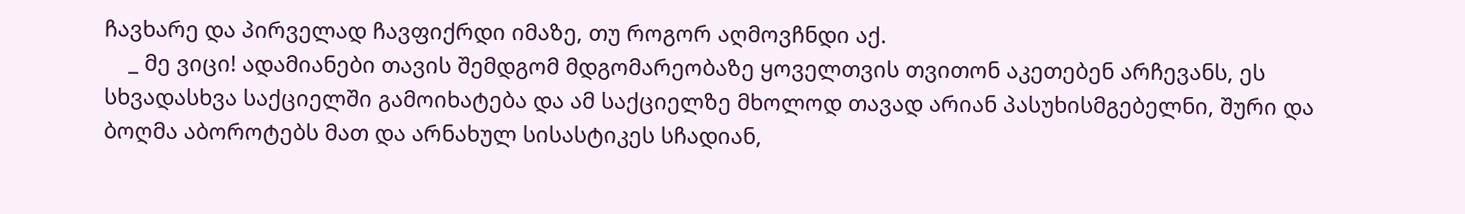ჩავხარე და პირველად ჩავფიქრდი იმაზე, თუ როგორ აღმოვჩნდი აქ.
    _ მე ვიცი! ადამიანები თავის შემდგომ მდგომარეობაზე ყოველთვის თვითონ აკეთებენ არჩევანს, ეს სხვადასხვა საქციელში გამოიხატება და ამ საქციელზე მხოლოდ თავად არიან პასუხისმგებელნი, შური და ბოღმა აბოროტებს მათ და არნახულ სისასტიკეს სჩადიან,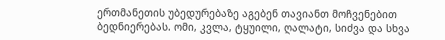ერთმანეთის უბედურებაზე აგებენ თავიანთ მოჩვენებით ბედნიერებას. ომი, კვლა, ტყუილი, ღალატი, სიძვა და სხვა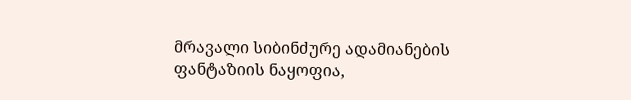მრავალი სიბინძურე ადამიანების ფანტაზიის ნაყოფია,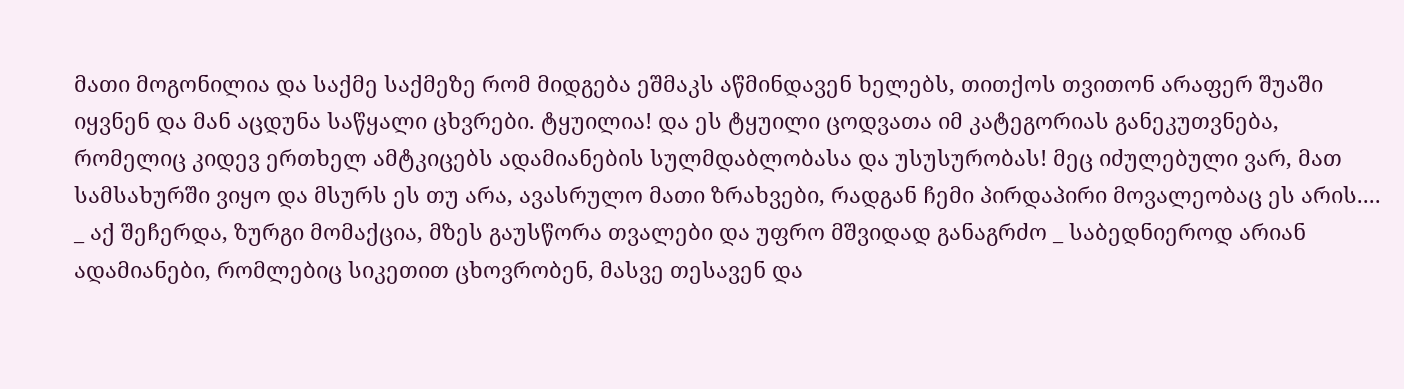მათი მოგონილია და საქმე საქმეზე რომ მიდგება ეშმაკს აწმინდავენ ხელებს, თითქოს თვითონ არაფერ შუაში იყვნენ და მან აცდუნა საწყალი ცხვრები. ტყუილია! და ეს ტყუილი ცოდვათა იმ კატეგორიას განეკუთვნება, რომელიც კიდევ ერთხელ ამტკიცებს ადამიანების სულმდაბლობასა და უსუსურობას! მეც იძულებული ვარ, მათ სამსახურში ვიყო და მსურს ეს თუ არა, ავასრულო მათი ზრახვები, რადგან ჩემი პირდაპირი მოვალეობაც ეს არის....  _ აქ შეჩერდა, ზურგი მომაქცია, მზეს გაუსწორა თვალები და უფრო მშვიდად განაგრძო _ საბედნიეროდ არიან ადამიანები, რომლებიც სიკეთით ცხოვრობენ, მასვე თესავენ და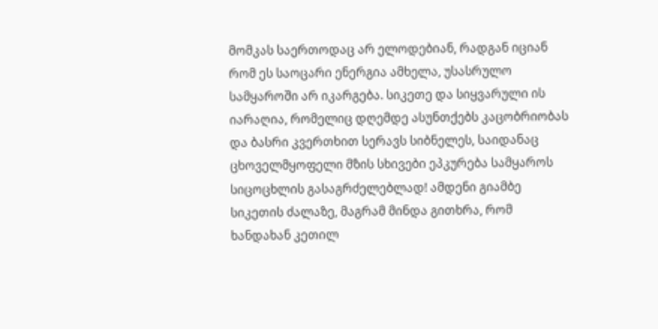მომკას საერთოდაც არ ელოდებიან, რადგან იციან რომ ეს საოცარი ენერგია ამხელა, უსასრულო სამყაროში არ იკარგება. სიკეთე და სიყვარული ის იარაღია, რომელიც დღემდე ასუნთქებს კაცობრიობას და ბასრი კვერთხით სერავს სიბნელეს, საიდანაც ცხოველმყოფელი მზის სხივები ეპკურება სამყაროს სიცოცხლის გასაგრძელებლად! ამდენი გიამბე სიკეთის ძალაზე, მაგრამ მინდა გითხრა, რომ ხანდახან კეთილ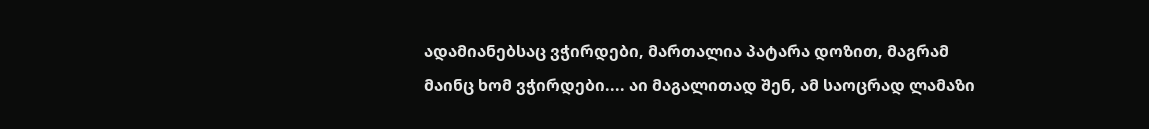ადამიანებსაც ვჭირდები, მართალია პატარა დოზით, მაგრამ მაინც ხომ ვჭირდები.... აი მაგალითად შენ, ამ საოცრად ლამაზი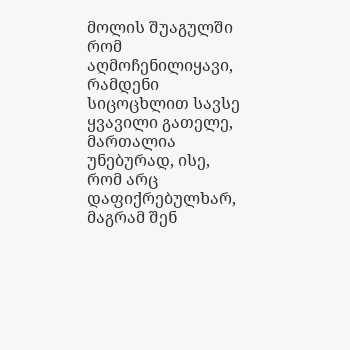მოლის შუაგულში რომ აღმოჩენილიყავი, რამდენი სიცოცხლით სავსე ყვავილი გათელე, მართალია უნებურად, ისე, რომ არც დაფიქრებულხარ, მაგრამ შენ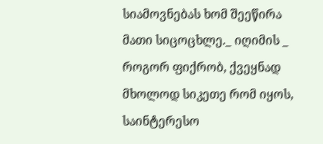სიამოვნებას ხომ შეეწირა მათი სიცოცხლე._ იღიმის _ როგორ ფიქრობ, ქვეყნად მხოლოდ სიკეთე რომ იყოს, საინტერესო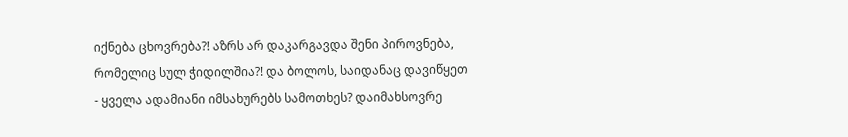იქნება ცხოვრება?! აზრს არ დაკარგავდა შენი პიროვნება, რომელიც სულ ჭიდილშია?! და ბოლოს, საიდანაც დავიწყეთ - ყველა ადამიანი იმსახურებს სამოთხეს? დაიმახსოვრე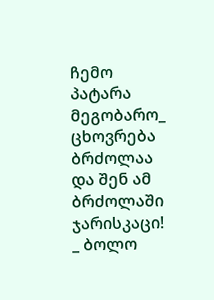ჩემო პატარა მეგობარო_ ცხოვრება ბრძოლაა და შენ ამ ბრძოლაში ჯარისკაცი! _ ბოლო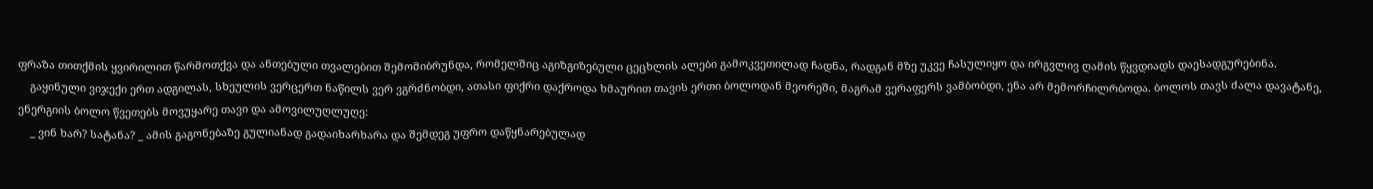ფრაზა თითქმის ყვირილით წარმოთქვა და ანთებული თვალებით შემომიბრუნდა, რომელშიც აგიზგიზებული ცეცხლის ალები გამოკვეთილად ჩადნა, რადგან მზე უკვე ჩასულიყო და ირგვლივ ღამის წყვდიადს დაესადგურებინა.
    გაყინული ვიჯექი ერთ ადგილას, სხეულის ვერცერთ ნაწილს ვერ ვგრძნობდი, ათასი ფიქრი დაქროდა ხმაურით თავის ერთი ბოლოდან მეორეში, მაგრამ ვერაფერს ვამბობდი, ენა არ მემორჩილრბოდა. ბოლოს თავს ძალა დავატანე, ენერგიის ბოლო წვეთებს მოვუყარე თავი და ამოვილუღლუღე:
    _ ვინ ხარ? სატანა? _ ამის გაგონებაზე გულიანად გადაიხარხარა და შემდეგ უფრო დაწყნარებულად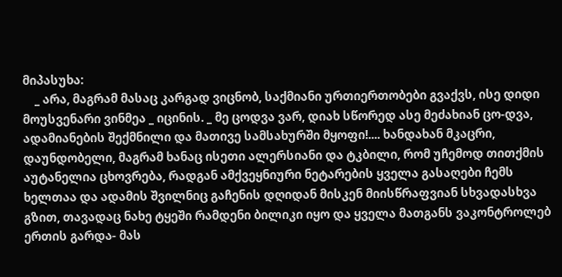მიპასუხა:
    _ არა, მაგრამ მასაც კარგად ვიცნობ, საქმიანი ურთიერთობები გვაქვს, ისე დიდი მოუსვენარი ვინმეა _ იცინის. _ მე ცოდვა ვარ, დიახ სწორედ ასე მეძახიან ცო-დვა, ადამიანების შექმნილი და მათივე სამსახურში მყოფი!.... ხანდახან მკაცრი, დაუნდობელი, მაგრამ ხანაც ისეთი ალერსიანი და ტკბილი, რომ უჩემოდ თითქმის აუტანელია ცხოვრება, რადგან ამქვეყნიური ნეტარების ყველა გასაღები ჩემს ხელთაა და ადამის შვილნიც გაჩენის დღიდან მისკენ მიისწრაფვიან სხვადასხვა გზით, თავადაც ნახე ტყეში რამდენი ბილიკი იყო და ყველა მათგანს ვაკონტროლებ ერთის გარდა- მას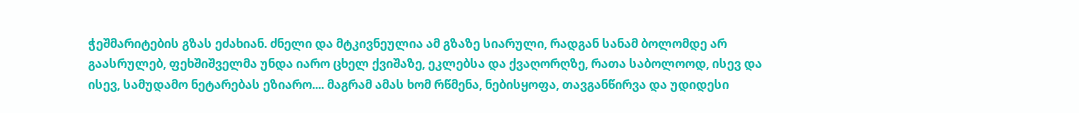ჭეშმარიტების გზას ეძახიან. ძნელი და მტკივნეულია ამ გზაზე სიარული, რადგან სანამ ბოლომდე არ გაასრულებ, ფეხშიშველმა უნდა იარო ცხელ ქვიშაზე, ეკლებსა და ქვაღორღზე, რათა საბოლოოდ, ისევ და ისევ, სამუდამო ნეტარებას ეზიარო.... მაგრამ ამას ხომ რწმენა, ნებისყოფა, თავგანწირვა და უდიდესი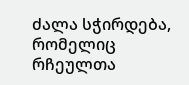ძალა სჭირდება, რომელიც რჩეულთა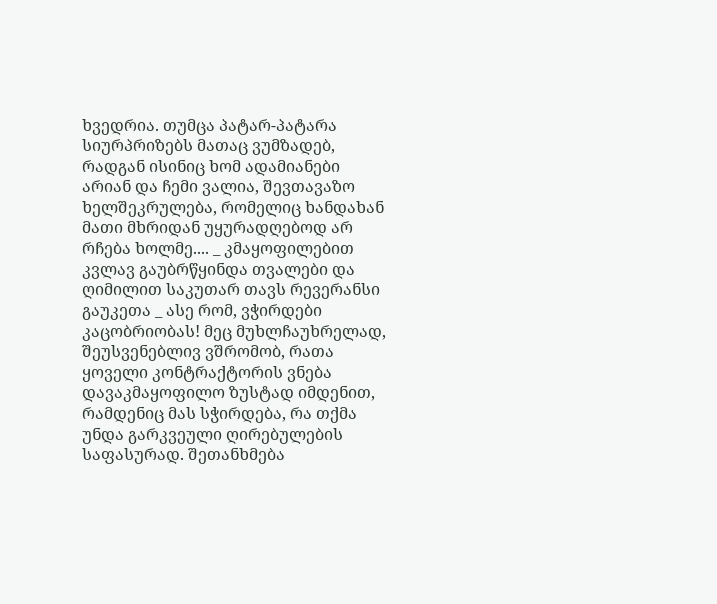ხვედრია. თუმცა პატარ-პატარა სიურპრიზებს მათაც ვუმზადებ, რადგან ისინიც ხომ ადამიანები არიან და ჩემი ვალია, შევთავაზო ხელშეკრულება, რომელიც ხანდახან მათი მხრიდან უყურადღებოდ არ რჩება ხოლმე.... _ კმაყოფილებით კვლავ გაუბრწყინდა თვალები და ღიმილით საკუთარ თავს რევერანსი გაუკეთა _ ასე რომ, ვჭირდები კაცობრიობას! მეც მუხლჩაუხრელად, შეუსვენებლივ ვშრომობ, რათა ყოველი კონტრაქტორის ვნება დავაკმაყოფილო ზუსტად იმდენით, რამდენიც მას სჭირდება, რა თქმა უნდა გარკვეული ღირებულების საფასურად. შეთანხმება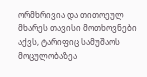ორმხრივია და თითოეულ მხარეს თავისი მოთხოვნები აქვს, ტარიფიც სამუშაოს მოცულობაზეა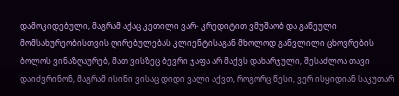დამოკიდებული, მაგრამ აქაც კეთილი ვარ- კრედიტით ვმუშაობ და გაწეული მომსახურეობისთვის ღირებულებას კლიენტისაგან მხოლოდ განვლილი ცხოვრების ბოლოს ვინაზღაურებ, მათ ვისზეც ბევრი ჯაფა არ მაქვს დახარჯული, შესაძლოა თავი დაიძვრინონ, მაგრამ ისინი ვისაც დიდი ვალი აქვთ, როგორც წესი, ვერ ისყიდიან საკუთარ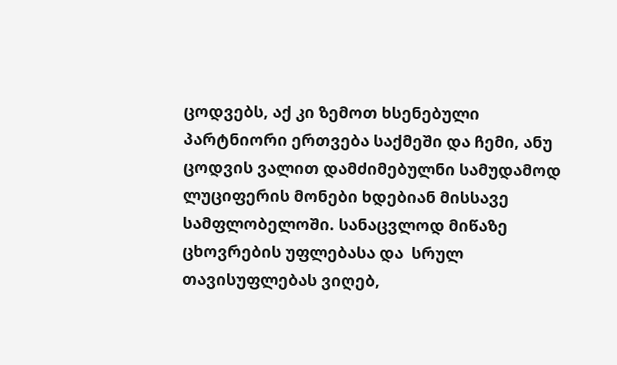ცოდვებს, აქ კი ზემოთ ხსენებული პარტნიორი ერთვება საქმეში და ჩემი, ანუ ცოდვის ვალით დამძიმებულნი სამუდამოდ ლუციფერის მონები ხდებიან მისსავე სამფლობელოში. სანაცვლოდ მიწაზე ცხოვრების უფლებასა და  სრულ თავისუფლებას ვიღებ,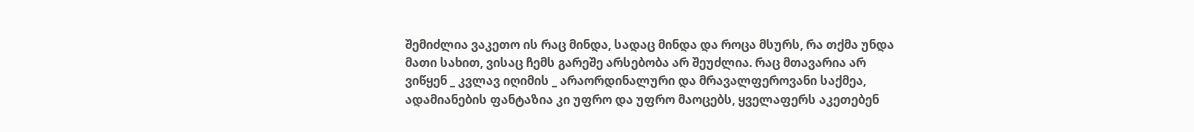შემიძლია ვაკეთო ის რაც მინდა, სადაც მინდა და როცა მსურს, რა თქმა უნდა მათი სახით, ვისაც ჩემს გარეშე არსებობა არ შეუძლია. რაც მთავარია არ ვიწყენ _ კვლავ იღიმის _ არაორდინალური და მრავალფეროვანი საქმეა, ადამიანების ფანტაზია კი უფრო და უფრო მაოცებს, ყველაფერს აკეთებენ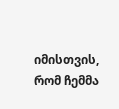იმისთვის, რომ ჩემმა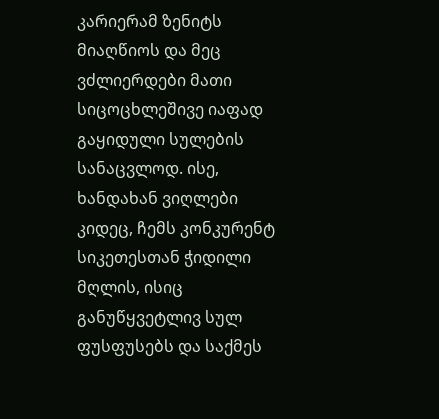კარიერამ ზენიტს მიაღწიოს და მეც ვძლიერდები მათი სიცოცხლეშივე იაფად გაყიდული სულების სანაცვლოდ. ისე, ხანდახან ვიღლები კიდეც, ჩემს კონკურენტ სიკეთესთან ჭიდილი მღლის, ისიც განუწყვეტლივ სულ ფუსფუსებს და საქმეს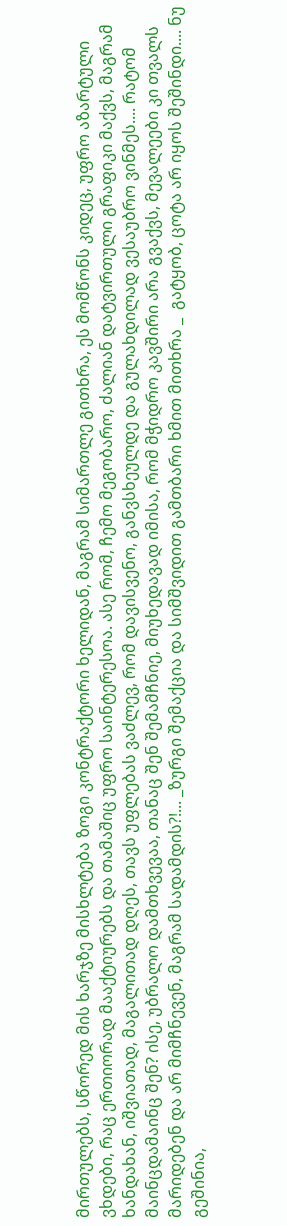მირთულებს, სწორედ მის ხარჯზე მისხლტება ზოგი კონტრაქტორი ხელიდან, მაგრამ სიმართლე გითხრა, ეს მომწონს კიდეც, უფრო აზარტული ვხდები, რაც ერთიორად მააქტიურებს და თამაშიც უფრო საინტერესოა. ასე რომ, ჩემო მეგობარო, ძალიან დატვირთული გრაფიკი მაქვს, მაგრამ ხანდახან, იშვიათად, მაგალითად დღეს, თავს უფლებას ვაძლევ, რომ დავისვენო, განვსხეულდე და გულახდილად ვესაუბრო ვინმეს.... რატომ მაინცდამაინც შენ? ისე, უბრალო დამთხვევაა, თანაც შენ შემამჩნიე, მიუხედავად იმისა, რომ მჭიდრო კავშირი არა გვაქვს, მევალეები კი თვალს მარიდებენ და არ მიმჩნევენ, მაგრამ სადამდის?!... _ზურგი შემაქცია და სიმშვიდით გამთბარი ხმით მითხრა _  გატყობ, ცოტა არ იყოს შეშინდი.... ნუ გეშინია,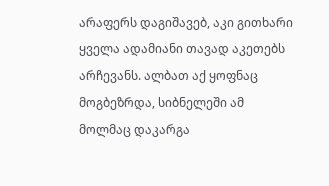არაფერს დაგიშავებ, აკი გითხარი ყველა ადამიანი თავად აკეთებს არჩევანს. ალბათ აქ ყოფნაც მოგბეზრდა, სიბნელეში ამ მოლმაც დაკარგა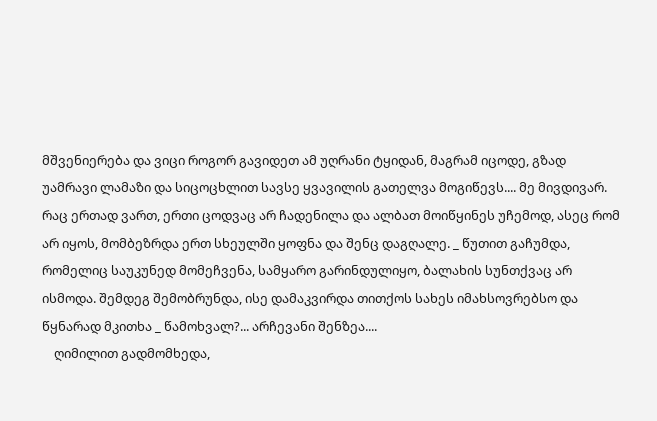მშვენიერება და ვიცი როგორ გავიდეთ ამ უღრანი ტყიდან, მაგრამ იცოდე, გზად უამრავი ლამაზი და სიცოცხლით სავსე ყვავილის გათელვა მოგიწევს.... მე მივდივარ. რაც ერთად ვართ, ერთი ცოდვაც არ ჩადენილა და ალბათ მოიწყინეს უჩემოდ, ასეც რომ არ იყოს, მომბეზრდა ერთ სხეულში ყოფნა და შენც დაგღალე. _ წუთით გაჩუმდა, რომელიც საუკუნედ მომეჩვენა, სამყარო გარინდულიყო, ბალახის სუნთქვაც არ ისმოდა. შემდეგ შემობრუნდა, ისე დამაკვირდა თითქოს სახეს იმახსოვრებსო და წყნარად მკითხა _ წამოხვალ?... არჩევანი შენზეა....
    ღიმილით გადმომხედა,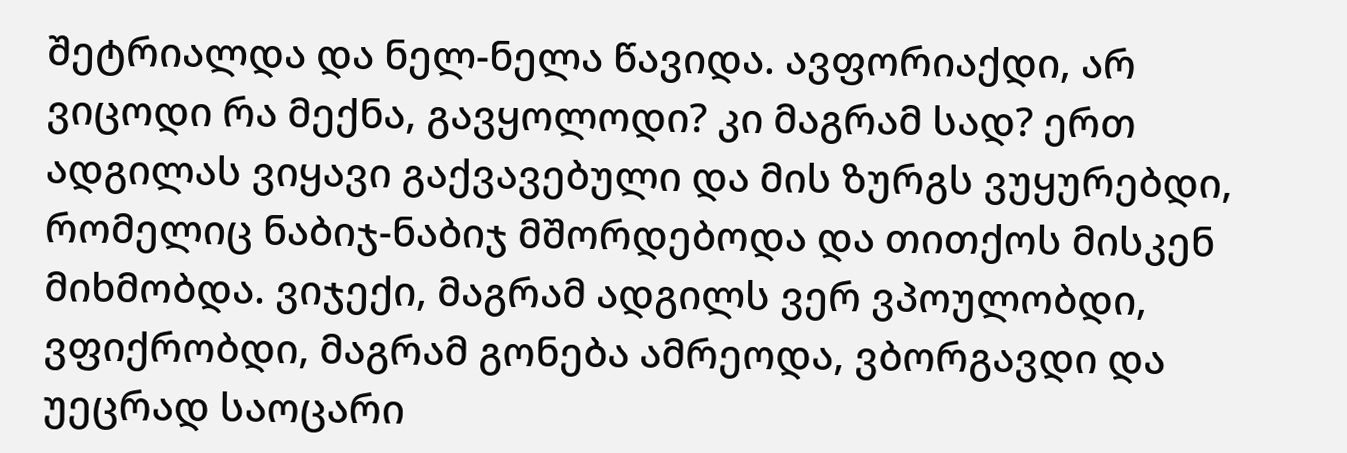შეტრიალდა და ნელ-ნელა წავიდა. ავფორიაქდი, არ ვიცოდი რა მექნა, გავყოლოდი? კი მაგრამ სად? ერთ ადგილას ვიყავი გაქვავებული და მის ზურგს ვუყურებდი, რომელიც ნაბიჯ-ნაბიჯ მშორდებოდა და თითქოს მისკენ მიხმობდა. ვიჯექი, მაგრამ ადგილს ვერ ვპოულობდი, ვფიქრობდი, მაგრამ გონება ამრეოდა, ვბორგავდი და უეცრად საოცარი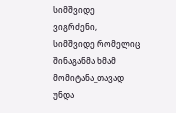სიმშვიდე ვიგრძენი, სიმშვიდე რომელიც შინაგანმა ხმამ მომიტანა_თავად უნდა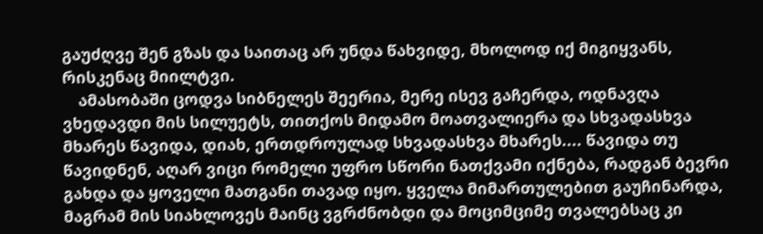გაუძღვე შენ გზას და საითაც არ უნდა წახვიდე, მხოლოდ იქ მიგიყვანს, რისკენაც მიილტვი.
    ამასობაში ცოდვა სიბნელეს შეერია, მერე ისევ გაჩერდა, ოდნავღა ვხედავდი მის სილუეტს, თითქოს მიდამო მოათვალიერა და სხვადასხვა მხარეს წავიდა, დიახ, ერთდროულად სხვადასხვა მხარეს.... წავიდა თუ წავიდნენ, აღარ ვიცი რომელი უფრო სწორი ნათქვამი იქნება, რადგან ბევრი გახდა და ყოველი მათგანი თავად იყო. ყველა მიმართულებით გაუჩინარდა, მაგრამ მის სიახლოვეს მაინც ვგრძნობდი და მოციმციმე თვალებსაც კი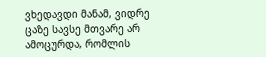ვხედავდი მანამ, ვიდრე ცაზე სავსე მთვარე არ ამოცურდა, რომლის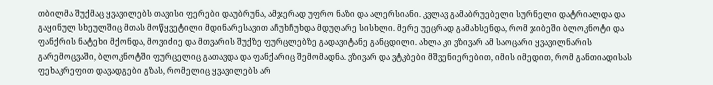თბილმა შუქმაც ყვავილებს თავისი ფერები დაუბრუნა, ამჯერად უფრო ნაზი და ალერსიანი. კვლავ გამაბრუებელი სურნელი დატრიალდა და გაყინულ სხეულშიც მთას მოწყვეტილი მდინარესავით აჩუხჩუხდა მდუღარე სისხლი. მერე უეცრად გამახსენდა, რომ ჯიბეში ბლოკნოტი და ფანქრის ნატეხი მქონდა, მოვიძიე და მთვარის შუქზე ფურცლებზე გადავიტანე განცდილი. ახლა კი ვზივარ ამ საოცარი ყვავილნარის გარემოცვაში, ბლოკნოტში ფურცელიც გათავდა და ფანქარიც შემომადნა. ვზივარ და ვტკბები მშვენიერებით, იმის იმედით, რომ განთიადისას ფეხაკრეფით დავადგები გზას, რომელიც ყვავილებს არ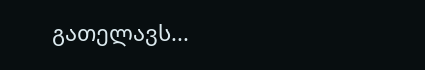გათელავს...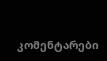კომენტარები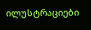ილუსტრაციები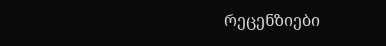რეცენზიები